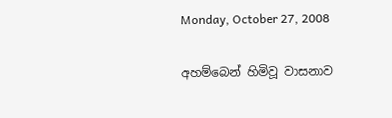Monday, October 27, 2008

අහම්බෙන් හිමිවූ වාසනාව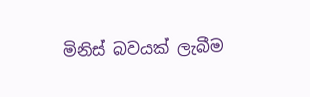මිනිස් බවයක් ලැබීම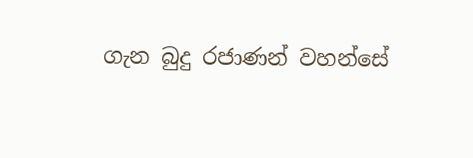ගැන බුදු රජාණන් වහන්සේ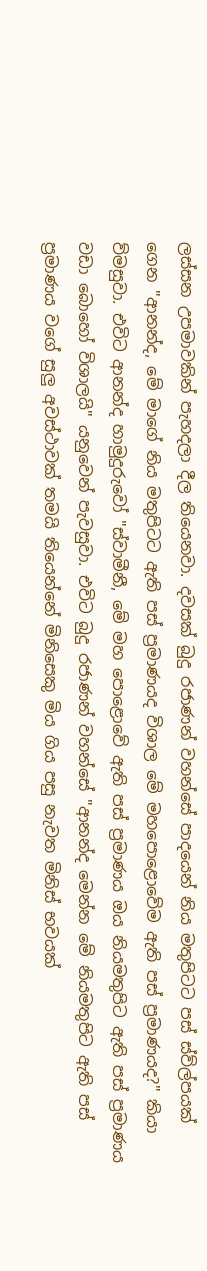ලස්සන උපමාවකින් පැහදලා දීල තියෙනවා. දවසක් බුදු රජාණන් වහන්සේ පාදයෙන් නිය මතුපිටට පස් ස්ව්ල්පයක් ගෙන "ආනන්ද, මේ මාගේ නිය මතුපිටට ඇති පස් ප්‍රමාණයද විශාල මේ මහපොළොවේම ඇති පස් ප්‍රමාණයද?" කියා ව්මසුවා. එවිට ආනන්ද හාමුදුරුවෝ "ස්වාමීනී, මේ මහ පොළොවේ ඇති පස් ප්‍රමාණය ඔය නියමතුපිට ඇති පස් ප්‍රමාණය වඩා බොහෝ විශාලයි" යනුවෙන් පැවසුවා. එවිට බුදු රජාණන් වහන්සේ "ආනන්ද මෙන්න මේ නියමතුපිට ඇති පස් ප්‍රමාණය වගේ සුලු අවස්ථාවක් තමයි තියෙන්නේ මිනිසෙකු මිය ගිය පසු නැවත මිනිස් භවයක්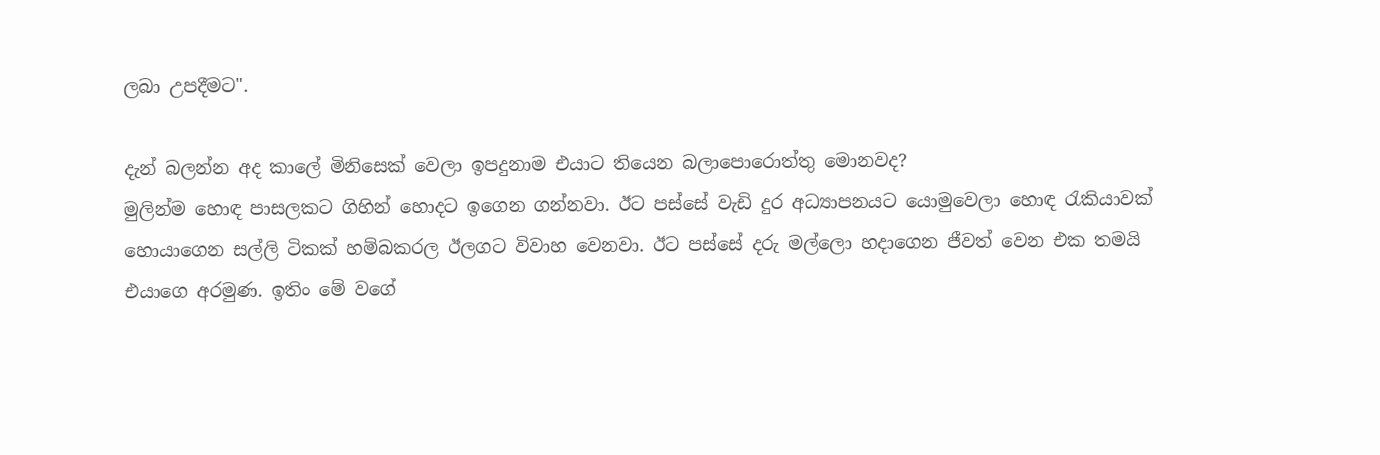ලබා උපදීමට".

දැන් බලන්න අද කාලේ මිනිසෙක් වෙලා ඉපදුනාම එයාට තියෙන බලාපොරොත්තු මොනවද?
මුලින්ම හොඳ පාසලකට ගිහින් හොදට ඉගෙන ගන්නවා. ඊට පස්සේ වැඩි දුර අධ්‍යාපනයට යොමුවෙලා හොඳ රැකියාවක් හොයාගෙන සල්ලි ටිකක් හම්බක‍රල ඊලගට විවාහ වෙනවා. ඊට පස්සේ දරු මල්ලො හදාගෙන ජීවත් වෙන එක තමයි එයාගෙ අරමුණ. ඉතිං මේ වගේ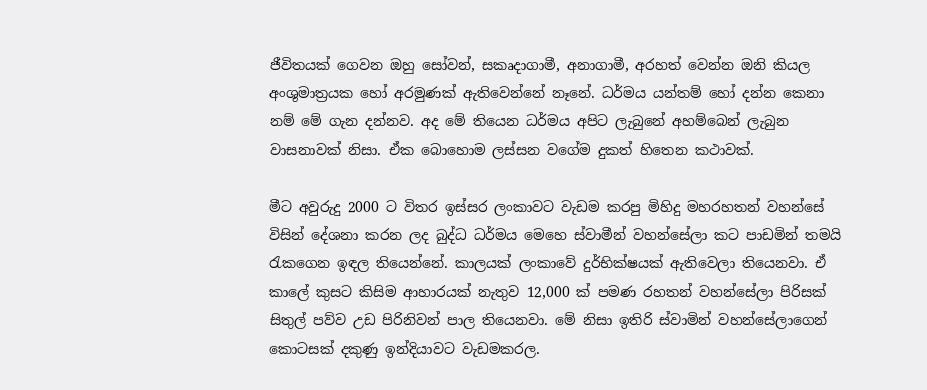ජීවිතයක් ගෙවන ඔහු සෝවන්, සකෘදාගාමී, අනාගාමී, අරහත් වෙන්න ඔනි කියල අංශුමාත්‍රයක හෝ අරමුණක් ඇතිවෙන්නේ නෑනේ. ධර්මය යන්තම් හෝ දන්න කෙනා නම් මේ ගැන දන්නව. අද මේ තියෙන ධර්මය අපිට ලැබුනේ අහම්බෙන් ලැබුන වාසනාවක් නිසා. ඒක බොහොම ලස්සන වගේම දුකත් හිතෙන කථාවක්.

මීට අවුරුදු 2000 ට විත‍ර ඉස්සර ලංකාවට වැඩම ක‍රපු මිහිදු මහ‍රහතන් වහන්සේ විසින් දේශනා කරන ලද බුද්ධ ධර්මය මෙහෙ ස්වාමීන් වහන්සේලා කට පාඩමින් තමයි රැකගෙන ඉඳල තියෙන්නේ. කාලයක් ලංකාවේ දුර්භික්ෂයක් ඇතිවෙලා තියෙනවා. ඒ කාලේ කුසට‍ කිසිම ආහාරයක් නැතුව 12,000 ක් පමණ රහතන් වහන්සේලා පිරිසක් සිතුල් පව්ව උඩ පිරිනිවන් පාල තියෙනවා. මේ නිසා ඉතිරි ස්වාමින් වහන්සේලාගෙන් කොටසක් දකුණු ඉන්දියාවට වැඩමක‍රල.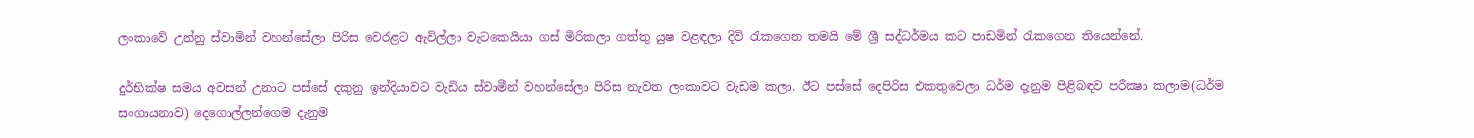ලංකාවේ උන්නු ස්වාමින් වහන්සේලා පිරිස වෙරළට ඇවිල්ලා වැටකෙයියා ගස් මිරිකලා ගත්තු යුෂ වළඳලා දිවි රැකගෙන තමයි මේ ශ්‍රී සද්ධර්මය කට පාඩමින් රැකගෙන තියෙන්නේ.

දුර්භික්ෂ සමය අවසන් උනාට පස්සේ දකුනු ඉන්දියාවට වැඩිය ස්වාමීන් වහන්සේලා පිරිස නැවත ලංකාවට වැඩම කලා. ඊට පස්සේ දෙපිරිස එකතුවෙලා ධර්ම දැනුම පිළිබඳව පරීක්‍ෂා කලාම(ධර්ම සංගායනාව) දෙගොල්ලන්ගෙම දැනුම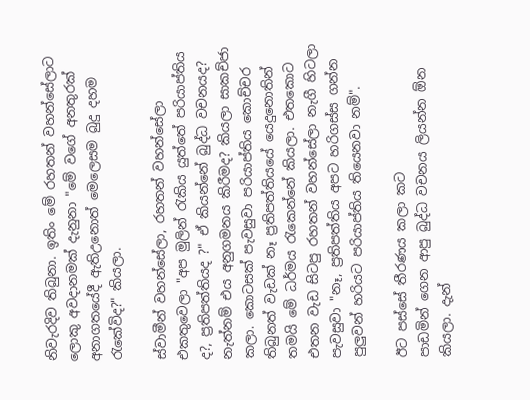නිවැරදිව තිබුනා. ඉතිං මේ රහතන් වහන්සේලාට ලොකු අවදානමක් දැනුනා "මේ වගේ අනතුරක් අනාගතයේදී ඇතිඋනොත් මෙලෙසම බුදු දහම රැකේවිද?" කියලා.

ස්වාමීන් වහන්සේලා, රහතන් වහන්සේලා එකතුවෙලා "අප මුලින් රැකිය යුත්තේ ප‍රියාප්තිය ද?, ප්‍රතිපත්තියද ?" ඒ කියන්නේ බුද්ධ වචනයද? නැත්නම් එය අනුගමනය කිරීමද? කියලා සාකච්ජා කලා. කොටසක් පැවසුවා ප‍රියාප්තිය කොච්චර තිබුනත් වැඩක් නෑ ප්‍රතිපත්තියයේ යෙදුනොතින් තමයි මේ ධර්මය රැකෙන්නේ කියලා. එතකොට එතන වැඩ සිටපු රහතන් වහන්සේලා නැගී හිටලා පැවසුවා "නෑ, ප්‍රතිපත්තිය අපට හ‍රිගස්ස ගන්න පුලුවන් හ‍රියට ප‍රියාප්තිය තියෙනවා නම්".

ඊට පස්සේ තීරණය කලා කට
පාඩමින් ගෙන ආපු බුද්ධ වචනය ලියන්න ඕන කියලා. දැන්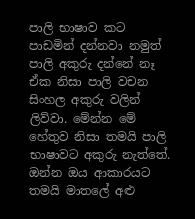පාලි භාෂාව කට පාඩමින් දන්නවා නමුත් පාලි අකුරු දන්නේ නෑ ඒක නිසා පාලි වචන සිංහල අකුරු වලින් ලිව්වා. මේන්න මේ හේතුව නිසා තමයි පාලි භාෂාවට අකුරු නැත්තේ. ඔන්න ඔය ආකාරයට තමයි මාතලේ අළු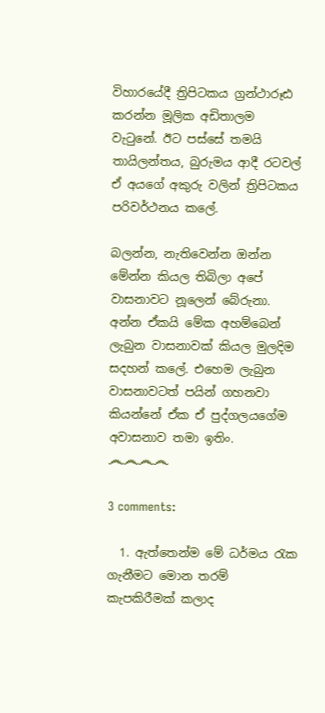විහාරයේදී ත්‍රිපිටකය ග්‍රන්ථාරූඪ ක‍රන්න මූලික අඩිතාලම වැටුනේ. ඊට පස්සේ තමයි තායිලන්තය, බුරුමය ආදී රටවල් ඒ අයගේ අකුරු වලින් ත්‍රිපිටකය ප‍රිවර්ථනය කලේ.

බලන්න, නැතිවෙන්න ඔන්න මේන්න කියල තිබිලා අපේ වාසනාවට නූලෙන් බේරුනා. අන්න ඒකයි මේක අහම්බෙන් ලැබුන වාසනාවක් කියල මුලදිම සදහන් කලේ. එහෙම ලැබුන වාසනාවටත් පයින් ගහනවා කියන්නේ ඒක ඒ පුද්ගලයගේම අවාසනාව තමා ඉතිං.
෴෴෴෴

3 comments:

  1. ඇත්තෙන්ම මේ ධර්මය රැක ගැනීමට මොන තරම් කැපකිරීමක් කලාද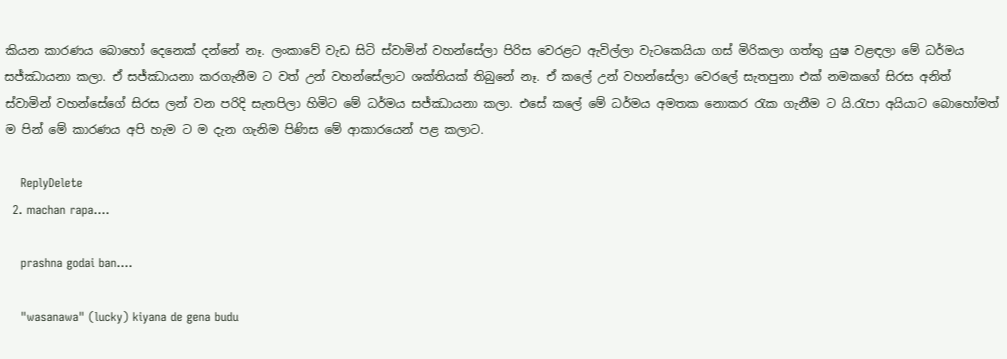කියන කාරණය බොහෝ දෙනෙක් දන්නේ නෑ. ලංකාවේ වැඩ සිටි ස්වාමින් වහන්සේලා පිරිස වෙරළට ඇවිල්ලා වැටකෙයියා ගස් මිරිකලා ගත්තු යුෂ වළඳලා මේ ධර්මය සජ්ඣායනා කලා. ඒ සජ්ඣායනා කරගැනීම ට වත් උන් වහන්සේලාට ශක්තියක් තිබුනේ නෑ. ඒ කලේ උන් වහන්සේලා වෙරලේ සැතපුනා එක් නමකගේ සිරස අනිත් ස්වාමින් වහන්සේගේ සිරස ලන් වන පරිදි සැතපිලා හිමිට මේ ධර්මය සජ්ඣායනා කලා. එසේ කලේ මේ ධර්මය අමතක නොකර රැක ගැනීම ට යි.රැපා අයියාට බොහෝමත් ම පින් මේ කාරණය අපි හැම ට ම දැන ගැනිම පිණිස මේ ආකාරයෙන් පළ කලාට.

    ReplyDelete
  2. machan rapa....

    prashna godai ban....

    "wasanawa" (lucky) kiyana de gena budu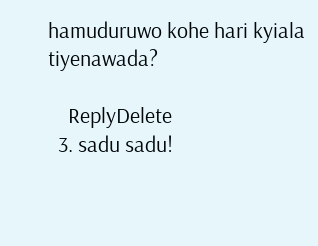hamuduruwo kohe hari kyiala tiyenawada?

    ReplyDelete
  3. sadu sadu!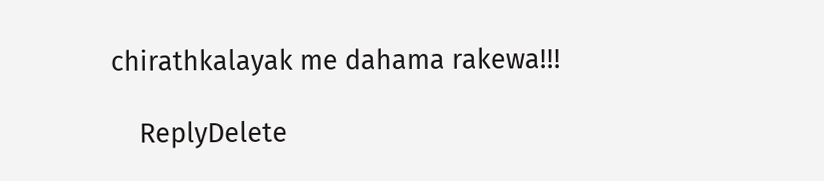chirathkalayak me dahama rakewa!!!

    ReplyDelete